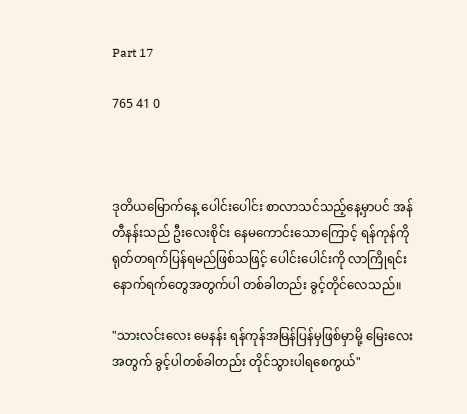Part 17

765 41 0



ဒုတိယမြောက်နေ့ ပေါင်းပေါင်း စာလာသင်သည့်နေ့မှာပင် အန်တီနန်းသည် ဦးလေးစိုင်း နေမကောင်းသောကြောင့် ရန်ကုန်ကို ရုတ်တရက်ပြန်ရမည်ဖြစ်သဖြင့် ပေါင်းပေါင်းကို လာကြိုရင်း နောက်ရက်တွေအတွက်ပါ တစ်ခါတည်း ခွင့်တိုင်လေသည်။

"သားလင်းလေး မေနန်း ရန်ကုန်အမြန်ပြန်မှဖြစ်မှာမို့ မြေးလေးအတွက် ခွင့်ပါတစ်ခါတည်း တိုင်သွားပါရစေကွယ်"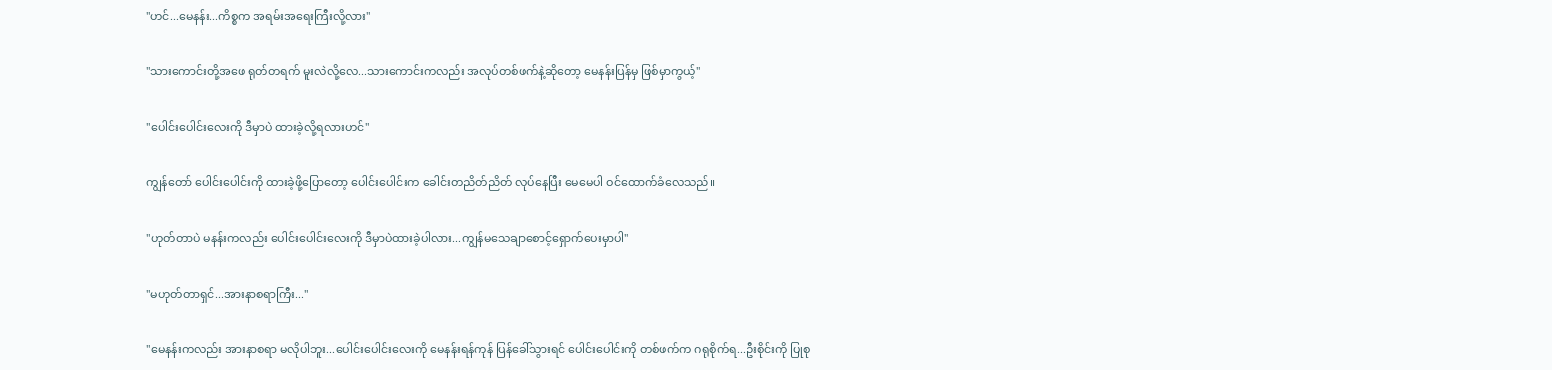"ဟင်...မေနန်း...ကိစ္စက အရမ်းအရေးကြီးလို့လား"

"သားကောင်းတို့အဖေ ရုတ်တရက် မူးလဲလို့လေ...သားကောင်းကလည်း အလုပ်တစ်ဖက်နဲ့ဆိုတော့ မေနန်းပြန်မှ ဖြစ်မှာကွယ့်"

"ပေါင်းပေါင်းလေးကို ဒီမှာပဲ ထားခဲ့လို့ရလားဟင်"

ကျွန်တော် ပေါင်းပေါင်းကို ထားခဲ့ဖို့ပြောတော့ ပေါင်းပေါင်းက ခေါင်းတညိတ်ညိတ် လုပ်နေပြီး မေမေပါ ဝင်ထောက်ခံလေသည်။

"ဟုတ်တာပဲ မနန်းကလည်း ပေါင်းပေါင်းလေးကို ‌ဒီမှာပဲထားခဲ့ပါလား...ကျွန်မသေချာစောင့်ရှောက်ပေးမှာပါ"

"မဟုတ်တာရှင်...အားနာစရာကြီး..."

"မေနန်းကလည်း အားနာစရာ မလိုပါဘူး...ပေါင်းပေါင်းလေးကို မေနန်းရန်ကုန် ပြန်ခေါ်သွားရင် ပေါင်းပေါင်းကို တစ်ဖက်က ဂရုစိုက်ရ...ဦးစိုင်းကို ပြုစု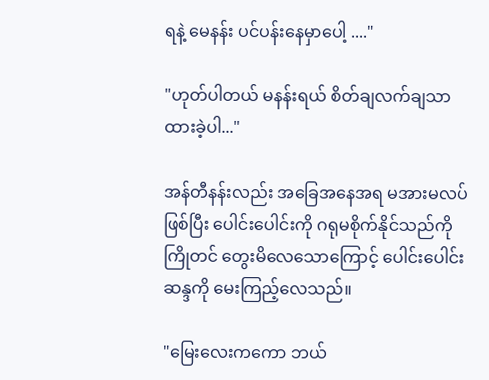ရနဲ့ မေနန်း ပင်ပန်းနေမှာပေါ့ ...."

"ဟုတ်ပါတယ် မနန်းရယ် စိတ်ချလက်ချသာ ထားခဲ့ပါ..."

အန်တီနန်းလည်း အခြေအနေအရ မအားမလပ်ဖြစ်ပြီး ပေါင်းပေါင်းကို ဂရုမစိုက်နိုင်သည်ကို ကြိုတင် တွေးမိလေသောကြောင့် ပေါင်းပေါင်းဆန္ဒကို မေးကြည့်လေသည်။

"မြေးလေးကကော ဘယ်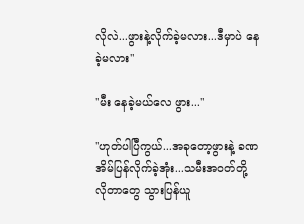လိုလဲ...ဖွားနဲ့လိုက်ခဲ့မလား...ဒီမှာပဲ နေခဲ့မလား"

"မီး နေခဲ့မယ်လေ ဖွား..."

"ဟုတ်ပါပြီကွယ်...အခုတော့ဖွားနဲ့ ခဏ အိမ်ပြန်လိုက်ခဲ့အုံး...သမီးအဝတ်တို့ လိုတာတွေ သွားပြန်ယူ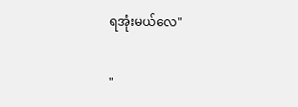ရအုံးမယ်လေ"

"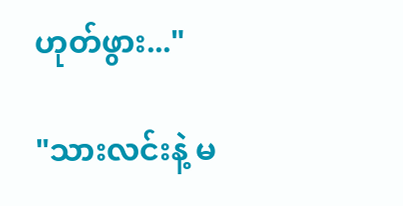ဟုတ်ဖွား..."

"သားလင်းနဲ့ မ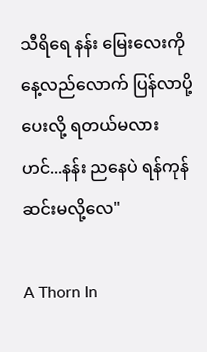သီရိရေ နန်း မြေးလေးကို နေ့လည်လောက် ပြန်လာပို့ပေးလို့ ရတယ်မလားဟင်...နန်း ညနေပဲ ရန်ကုန်ဆင်းမလို့လေ"

A Thorn In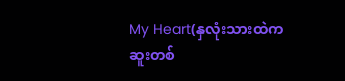My Heart(နှလုံးသားထဲကဆူးတစ်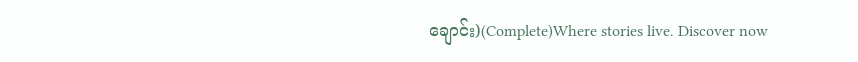ချောင်း)(Complete)Where stories live. Discover now